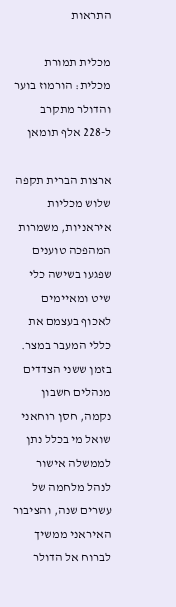התראות

מכלית תמורת מכלית: הורמוז בוער והדולר מתקרב ל-228 אלף תומאן

ארצות הברית תקפה שלוש מכליות איראניות, משמרות המהפכה טוענים שפגעו בשישה כלי שיט ומאיימים לאכוף בעצמם את כללי המעבר במצר. בזמן ששני הצדדים מנהלים חשבון נקמה, חסן רוחאני שואל מי בכלל נתן לממשלה אישור לנהל מלחמה של עשרים שנה, והציבור האיראני ממשיך לברוח אל הדולר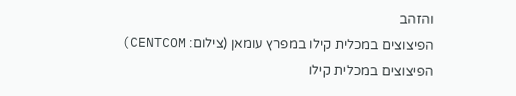והזהב
הפיצוצים במכלית קילו במפרץ עומאן (צילום: CENTCOM)
הפיצוצים במכלית קילו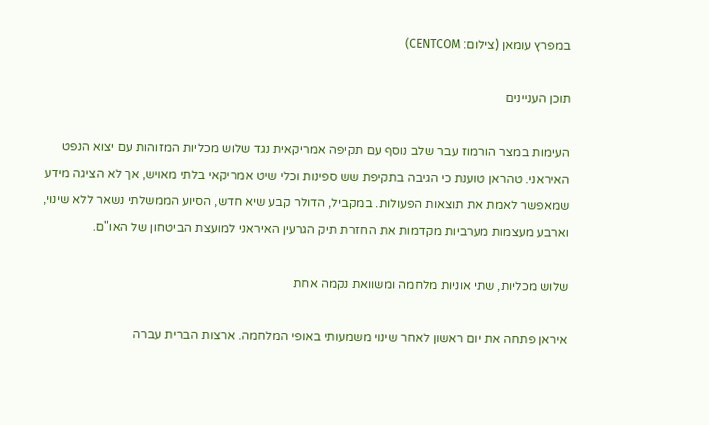במפרץ עומאן (צילום: CENTCOM)

תוכן העניינים

העימות במצר הורמוז עבר שלב נוסף עם תקיפה אמריקאית נגד שלוש מכליות המזוהות עם יצוא הנפט האיראני. טהראן טוענת כי הגיבה בתקיפת שש ספינות וכלי שיט אמריקאי בלתי מאויש, אך לא הציגה מידע שמאפשר לאמת את תוצאות הפעולות. במקביל, הדולר קבע שיא חדש, הסיוע הממשלתי נשאר ללא שינוי, וארבע מעצמות מערביות מקדמות את החזרת תיק הגרעין האיראני למועצת הביטחון של האו"ם.

שלוש מכליות, שתי אוניות מלחמה ומשוואת נקמה אחת

איראן פתחה את יום ראשון לאחר שינוי משמעותי באופי המלחמה. ארצות הברית עברה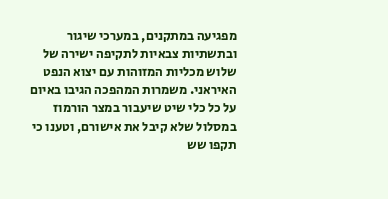מפגיעה במתקנים, במערכי שיגור ובתשתיות צבאיות לתקיפה ישירה של שלוש מכליות המזוהות עם יצוא הנפט האיראני. משמרות המהפכה הגיבו באיום על כל כלי שיט שיעבור במצר הורמוז במסלול שלא קיבל את אישורם, וטענו כי תקפו שש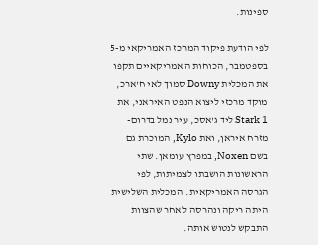ספינות.

לפי הודעת פיקוד המרכז האמריקאי מ-5 בספטמבר, הכוחות האמריקאיים תקפו את המכלית Downy סמוך לאי ח'ארכ, מוקד מרכזי ליצוא הנפט האיראני, את Stark 1 ליד ג'אסכ, עיר נמל בדרום-מזרח איראן, ואת Kylo, המוכרת גם בשם Noxen, במפרץ עומאן. שתי הראשונות הושבתו לצמיתות, לפי הגרסה האמריקאית. המכלית השלישית היתה ריקה ונהרסה לאחר שהצוות התבקש לנטוש אותה.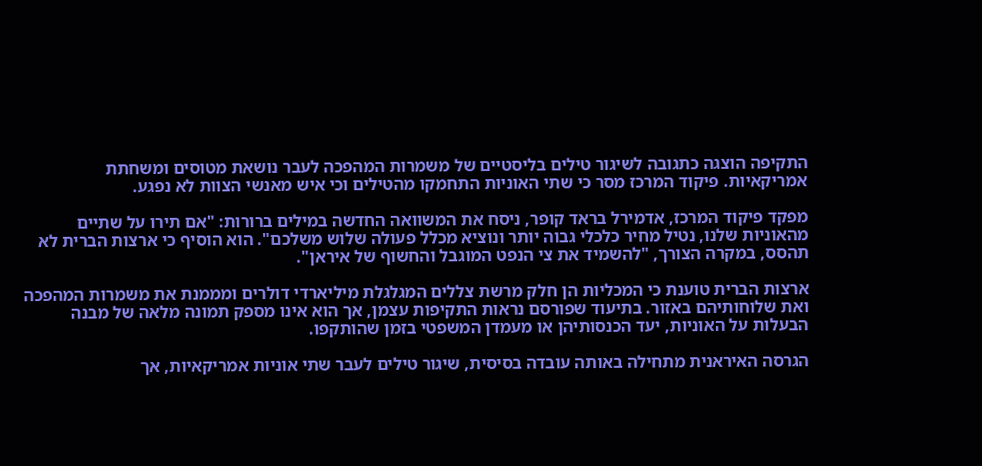התקיפה הוצגה כתגובה לשיגור טילים בליסטיים של משמרות המהפכה לעבר נושאת מטוסים ומשחתת אמריקאיות. פיקוד המרכז מסר כי שתי האוניות התחמקו מהטילים וכי איש מאנשי הצוות לא נפגע.

מפקד פיקוד המרכז, אדמירל בראד קופר, ניסח את המשוואה החדשה במילים ברורות: "אם תירו על שתיים מהאוניות שלנו, נטיל מחיר כלכלי גבוה יותר ונוציא מכלל פעולה שלוש משלכם". הוא הוסיף כי ארצות הברית לא תהסס, במקרה הצורך, "להשמיד את צי הנפט המוגבל והחשוף של איראן".

ארצות הברית טוענת כי המכליות הן חלק מרשת צללים המגלגלת מיליארדי דולרים ומממנת את משמרות המהפכה ואת שלוחותיהם באזור. בתיעוד שפורסם נראות התקיפות עצמן, אך הוא אינו מספק תמונה מלאה של מבנה הבעלות על האוניות, יעד הכנסותיהן או מעמדן המשפטי בזמן שהותקפו.

הגרסה האיראנית מתחילה באותה עובדה בסיסית, שיגור טילים לעבר שתי אוניות אמריקאיות, אך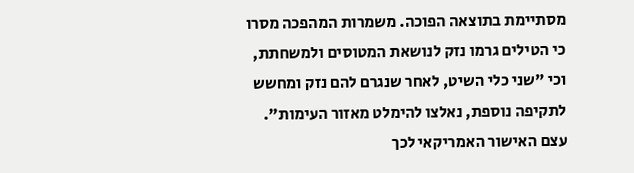מסתיימת בתוצאה הפוכה. משמרות המהפכה מסרו כי הטילים גרמו נזק לנושאת המטוסים ולמשחתת, וכי "שני כלי השיט, לאחר שנגרם להם נזק ומחשש לתקיפה נוספת, נאלצו להימלט מאזור העימות". עצם האישור האמריקאי לכך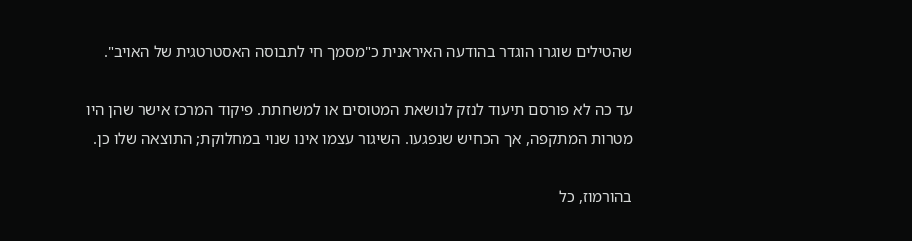שהטילים שוגרו הוגדר בהודעה האיראנית כ"מסמך חי לתבוסה האסטרטגית של האויב".

עד כה לא פורסם תיעוד לנזק לנושאת המטוסים או למשחתת. פיקוד המרכז אישר שהן היו מטרות המתקפה, אך הכחיש שנפגעו. השיגור עצמו אינו שנוי במחלוקת; התוצאה שלו כן.

בהורמוז, כל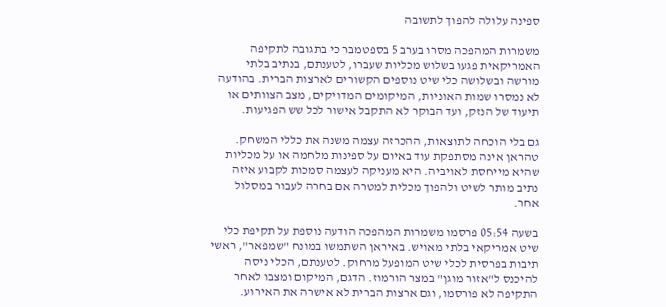ספינה עלולה להפוך לתשובה

משמרות המהפכה מסרו בערב 5 בספטמבר כי בתגובה לתקיפה האמריקאית פגעו בשלוש מכליות שעברו, לטענתם, בנתיב בלתי מורשה ובשלושה כלי שיט נוספים הקשורים לארצות הברית. בהודעה לא נמסרו שמות האוניות, המיקומים המדויקים, מצב הצוותים או תיעוד של הנזק, ועד הבוקר לא התקבל אישור לכל שש הפגיעות.

גם בלי הוכחה לתוצאות, ההכרזה עצמה משנה את כללי המשחק. טהראן אינה מסתפקת עוד באיום על ספינות מלחמה או על מכליות שהיא מייחסת לאויביה. היא מעניקה לעצמה סמכות לקבוע איזה נתיב מותר לשיט ולהפוך מכלית למטרה אם בחרה לעבור במסלול אחר.

בשעה 05:54 פרסמו משמרות המהפכה הודעה נוספת על תקיפת כלי שיט אמריקאי בלתי מאויש. באיראן השתמשו במונח "שמפאר", ראשי תיבות בפרסית לכלי שיט המופעל מרחוק. לטענתם, הכלי ניסה להיכנס ל"אזור מוגן" במצר הורמוז. הדגם, המיקום ומצבו לאחר התקיפה לא פורסמו, וגם ארצות הברית לא אישרה את האירוע.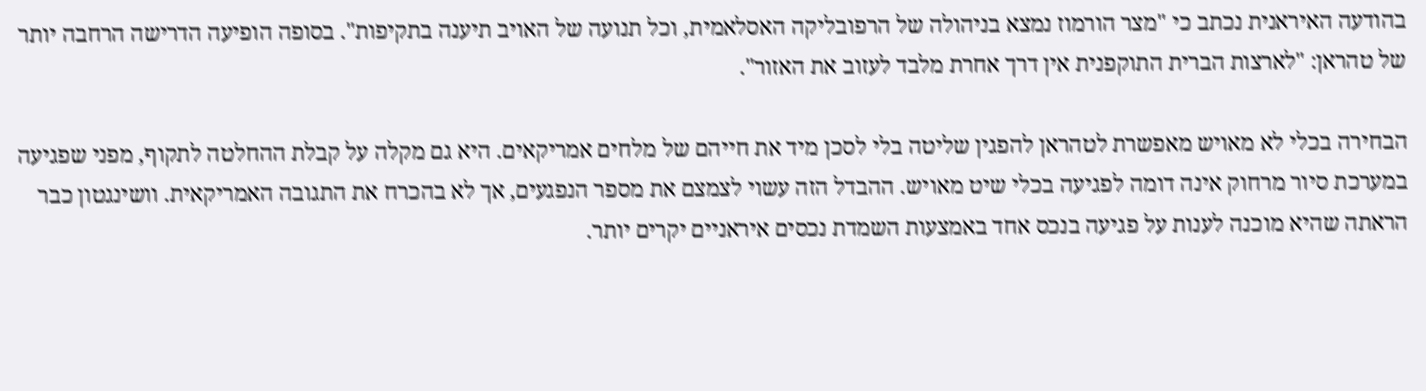בהודעה האיראנית נכתב כי "מצר הורמוז נמצא בניהולה של הרפובליקה האסלאמית, וכל תנועה של האויב תיענה בתקיפות". בסופה הופיעה הדרישה הרחבה יותר של טהראן: "לארצות הברית התוקפנית אין דרך אחרת מלבד לעזוב את האזור".

הבחירה בכלי לא מאויש מאפשרת לטהראן להפגין שליטה בלי לסכן מיד את חייהם של מלחים אמריקאים. היא גם מקלה על קבלת ההחלטה לתקוף, מפני שפגיעה במערכת סיור מרחוק אינה דומה לפגיעה בכלי שיט מאויש. ההבדל הזה עשוי לצמצם את מספר הנפגעים, אך לא בהכרח את התגובה האמריקאית. וושינגטון כבר הראתה שהיא מוכנה לענות על פגיעה בנכס אחד באמצעות השמדת נכסים איראניים יקרים יותר.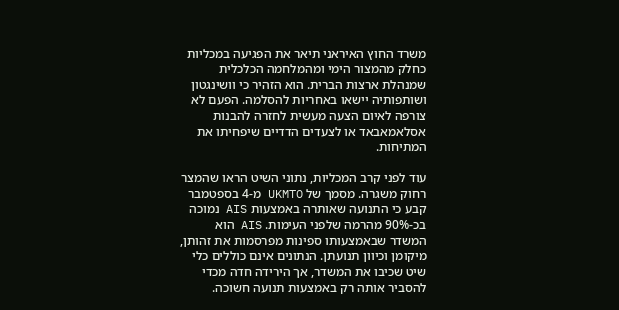משרד החוץ האיראני תיאר את הפגיעה במכליות כחלק מהמצור הימי ומהמלחמה הכלכלית שמנהלת ארצות הברית. הוא הזהיר כי וושינגטון ושותפותיה יישאו באחריות להסלמה. הפעם לא צורפה לאיום הצעה מעשית לחזרה להבנות אסלאמאבאד או לצעדים הדדיים שיפחיתו את המתיחות.

עוד לפני קרב המכליות, נתוני השיט הראו שהמצר רחוק משגרה. מסמך של UKMTO מ-4 בספטמבר קבע כי התנועה שאותרה באמצעות AIS נמוכה בכ-90% מהרמה שלפני העימות. AIS הוא המשדר שבאמצעותו ספינות מפרסמות את זהותן, מיקומן וכיוון תנועתן. הנתונים אינם כוללים כלי שיט שכיבו את המשדר, אך הירידה חדה מכדי להסביר אותה רק באמצעות תנועה חשוכה.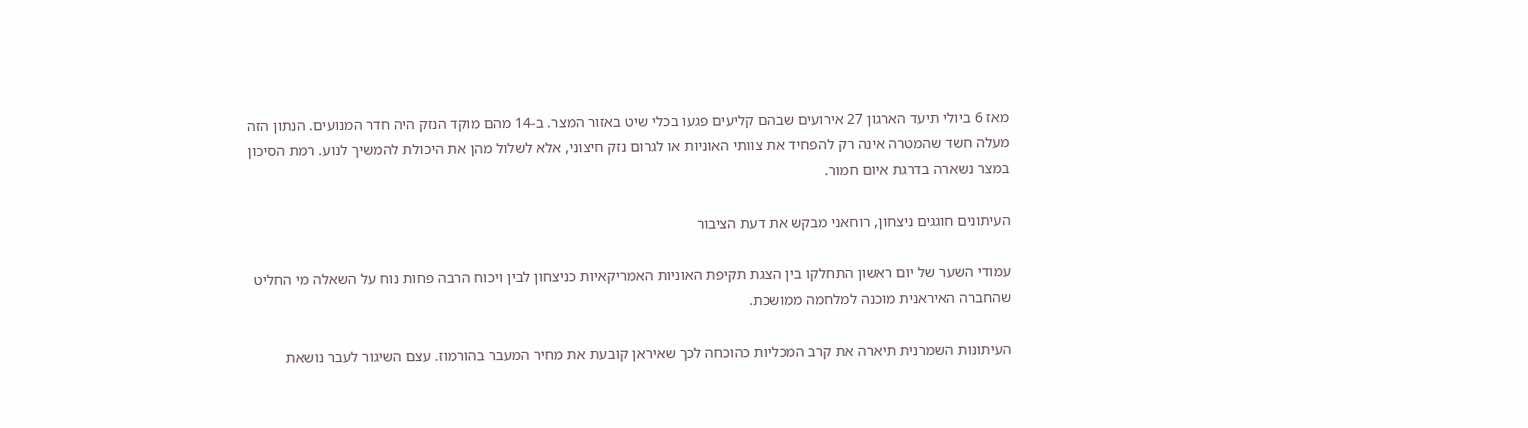מאז 6 ביולי תיעד הארגון 27 אירועים שבהם קליעים פגעו בכלי שיט באזור המצר. ב-14 מהם מוקד הנזק היה חדר המנועים. הנתון הזה מעלה חשד שהמטרה אינה רק להפחיד את צוותי האוניות או לגרום נזק חיצוני, אלא לשלול מהן את היכולת להמשיך לנוע. רמת הסיכון במצר נשארה בדרגת איום חמור.

העיתונים חוגגים ניצחון, רוחאני מבקש את דעת הציבור

עמודי השער של יום ראשון התחלקו בין הצגת תקיפת האוניות האמריקאיות כניצחון לבין ויכוח הרבה פחות נוח על השאלה מי החליט שהחברה האיראנית מוכנה למלחמה ממושכת.

העיתונות השמרנית תיארה את קרב המכליות כהוכחה לכך שאיראן קובעת את מחיר המעבר בהורמוז. עצם השיגור לעבר נושאת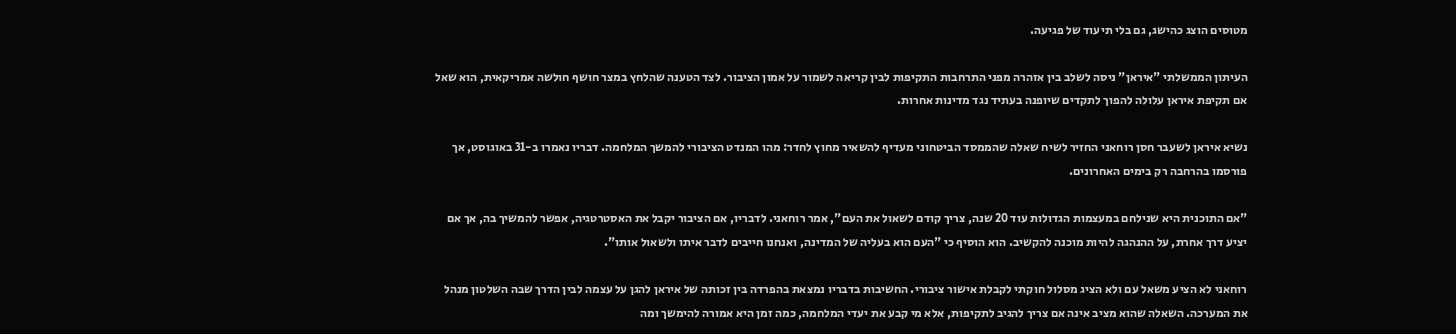מטוסים הוצג כהישג, גם בלי תיעוד של פגיעה.

העיתון הממשלתי "איראן" ניסה לשלב בין אזהרה מפני התרחבות התקיפות לבין קריאה לשמור על אמון הציבור. לצד הטענה שהלחץ במצר חושף חולשה אמריקאית, הוא שאל אם תקיפת איראן עלולה להפוך לתקדים שיופנה בעתיד נגד מדינות אחרות.

נשיא איראן לשעבר חסן רוחאני החזיר לשיח שאלה שהממסד הביטחוני מעדיף להשאיר מחוץ לחדר: מהו המנדט הציבורי להמשך המלחמה. דבריו נאמרו ב-31 באוגוסט, אך פורסמו בהרחבה רק בימים האחרונים.

"אם התוכנית היא שנילחם במעצמות הגדולות עוד 20 שנה, צריך קודם לשאול את העם", אמר רוחאני. לדבריו, אם הציבור יקבל את האסטרטגיה, אפשר להמשיך בה, אך אם יציע דרך אחרת, על ההנהגה להיות מוכנה להקשיב. הוא הוסיף כי "העם הוא בעליה של המדינה, ואנחנו חייבים לדבר איתו ולשאול אותו".

רוחאני לא הציע משאל עם ולא הציג מסלול חוקתי לקבלת אישור ציבורי. החשיבות בדבריו נמצאת בהפרדה בין זכותה של איראן להגן על עצמה לבין הדרך שבה השלטון מנהל את המערכה. השאלה שהוא מציב אינה אם צריך להגיב לתקיפות, אלא מי קבע את יעדי המלחמה, כמה זמן היא אמורה להימשך ומה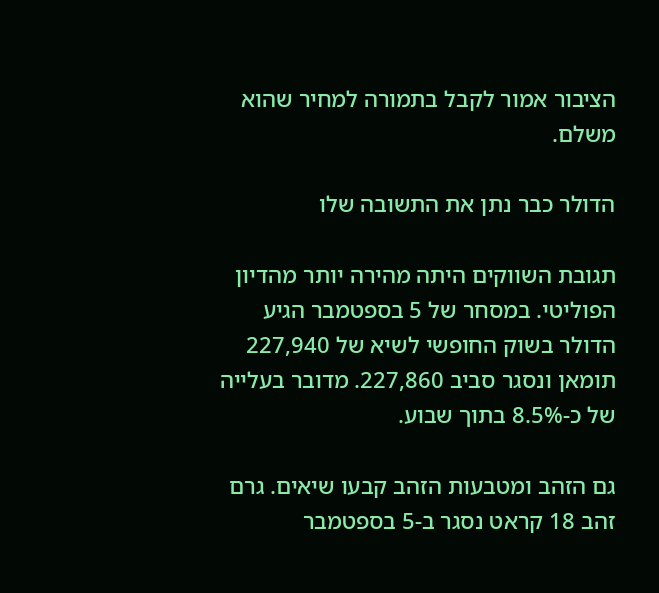הציבור אמור לקבל בתמורה למחיר שהוא משלם.

הדולר כבר נתן את התשובה שלו

תגובת השווקים היתה מהירה יותר מהדיון הפוליטי. במסחר של 5 בספטמבר הגיע הדולר בשוק החופשי לשיא של 227,940 תומאן ונסגר סביב 227,860. מדובר בעלייה של כ-8.5% בתוך שבוע.

גם הזהב ומטבעות הזהב קבעו שיאים. גרם זהב 18 קראט נסגר ב-5 בספטמבר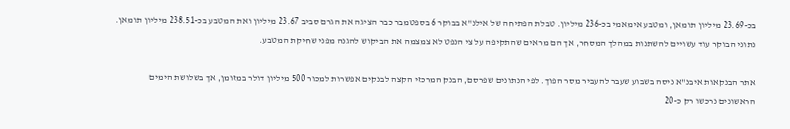בכ-23.69 מיליון תומאן, ומטבע אימאמי בכ-236 מיליון. טבלת הפתיחה של אילנ"א בבוקר 6 בספטמבר כבר הציגה את הגרם סביב 23.67 מיליון ואת המטבע בכ-238.51 מיליון תומאן. נתוני הבוקר עוד עשויים להשתנות במהלך המסחר, אך הם מראים שהתקיפה על צי הנפט לא צמצמה את הביקוש להגנה מפני שחיקת המטבע.

אתר הבנקאות איבנ"א ניסה בשבוע שעבר להעביר מסר הפוך. לפי הנתונים שפרסם, הבנק המרכזי הקצה לבנקים אפשרות למכור 500 מיליון דולר במזומן, אך בשלושת הימים הראשונים נרכשו רק כ-20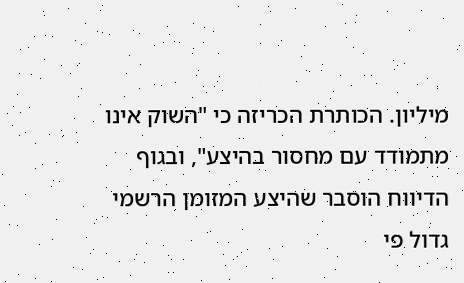מיליון. הכותרת הכריזה כי "השוק אינו מתמודד עם מחסור בהיצע", ובגוף הדיווח הוסבר שהיצע המזומן הרשמי גדול פי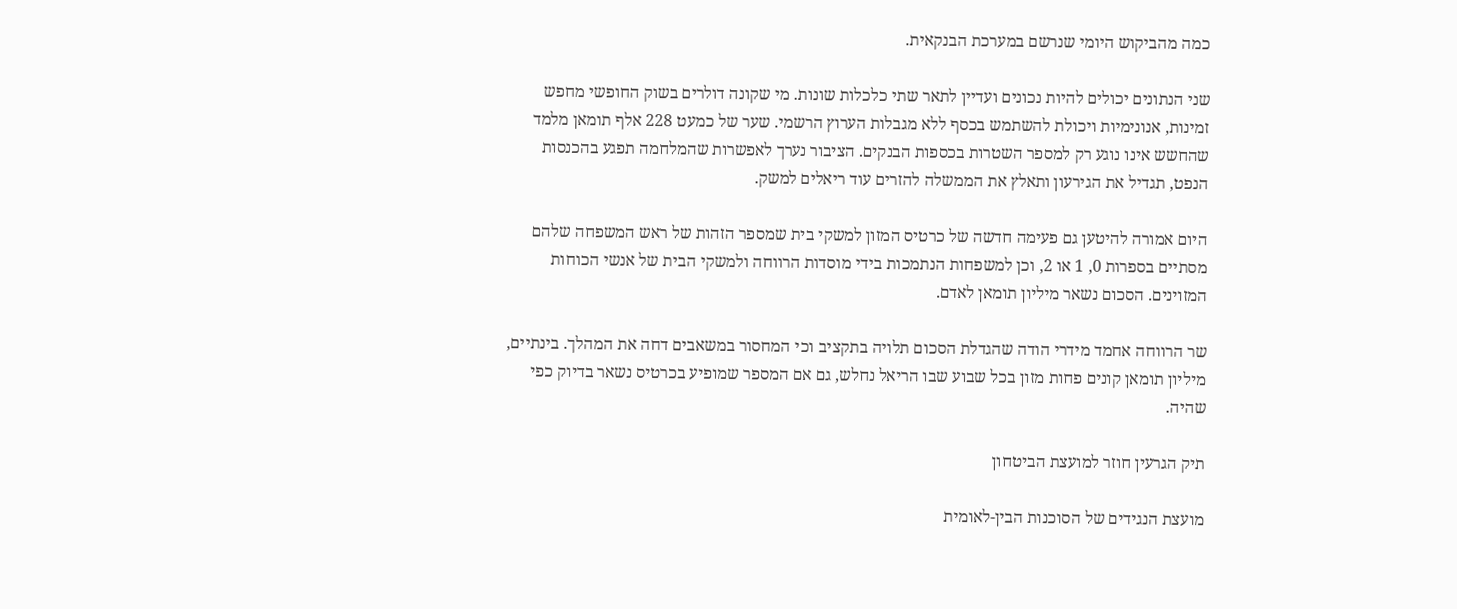כמה מהביקוש היומי שנרשם במערכת הבנקאית.

שני הנתונים יכולים להיות נכונים ועדיין לתאר שתי כלכלות שונות. מי שקונה דולרים בשוק החופשי מחפש זמינות, אנונימיות ויכולת להשתמש בכסף ללא מגבלות הערוץ הרשמי. שער של כמעט 228 אלף תומאן מלמד שהחשש אינו נוגע רק למספר השטרות בכספות הבנקים. הציבור נערך לאפשרות שהמלחמה תפגע בהכנסות הנפט, תגדיל את הגירעון ותאלץ את הממשלה להזרים עוד ריאלים למשק.

היום אמורה להיטען גם פעימה חדשה של כרטיס המזון למשקי בית שמספר הזהות של ראש המשפחה שלהם מסתיים בספרות 0, 1 או 2, וכן למשפחות הנתמכות בידי מוסדות הרווחה ולמשקי הבית של אנשי הכוחות המזוינים. הסכום נשאר מיליון תומאן לאדם.

שר הרווחה אחמד מידרי הודה שהגדלת הסכום תלויה בתקציב וכי המחסור במשאבים דחה את המהלך. בינתיים, מיליון תומאן קונים פחות מזון בכל שבוע שבו הריאל נחלש, גם אם המספר שמופיע בכרטיס נשאר בדיוק כפי שהיה.

תיק הגרעין חוזר למועצת הביטחון

מועצת הנגידים של הסוכנות הבין-לאומית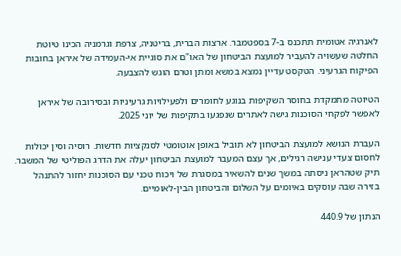לאנרגיה אטומית תתכנס ב-7 בספטמבר. ארצות הברית, בריטניה, צרפת וגרמניה הכינו טיוטת החלטה שעשויה להעביר למועצת הביטחון של האו"ם את סוגיית אי-העמידה של איראן בחובות הפיקוח הגרעיני. הטקסט עדיין נמצא במשא ומתן וטרם הוגש להצבעה.

הטיוטה מתמקדת בחוסר השקיפות בנוגע לחומרים ולפעילויות גרעיניות ובסירובה של איראן לאפשר לפקחי הסוכנות גישה לאתרים שנפגעו בתקיפות של יוני 2025.

העברת הנושא למועצת הביטחון לא תוביל באופן אוטומטי לסנקציות חדשות. רוסיה וסין יכולות לחסום צעדי ענישה רגילים, אך עצם המעבר למועצת הביטחון יעלה את הדרג הפוליטי של המשבר. תיק שטהראן ניסתה במשך שנים להשאיר במסגרת של ויכוח טכני עם הסוכנות יחזור להתנהל בזירה שבה עוסקים באיומים על השלום והביטחון הבין-לאומיים.

הנתון של 440.9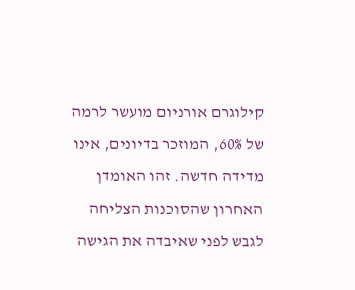קילוגרם אורניום מועשר לרמה של 60%, המוזכר בדיונים, אינו מדידה חדשה. זהו האומדן האחרון שהסוכנות הצליחה לגבש לפני שאיבדה את הגישה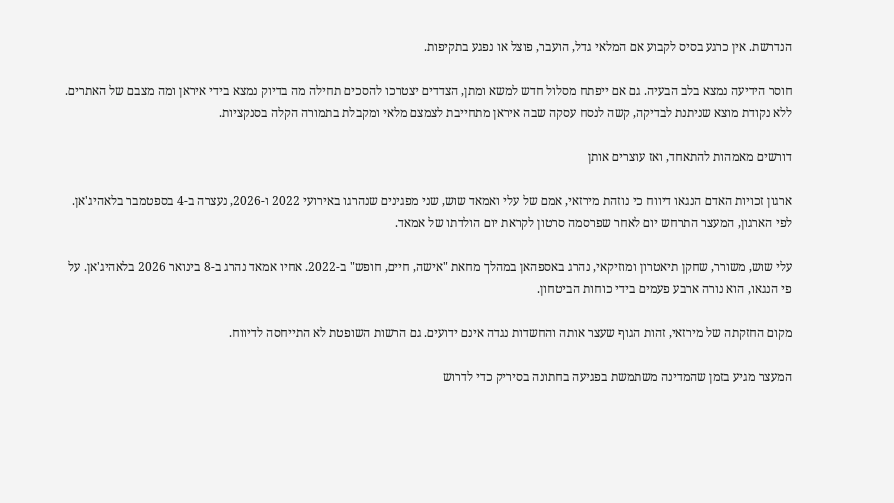הנדרשת. אין כרגע בסיס לקבוע אם המלאי גדל, הועבר, פוצל או נפגע בתקיפות.

חוסר הידיעה נמצא בלב הבעיה. גם אם ייפתח מסלול חדש למשא ומתן, הצדדים יצטרכו להסכים תחילה מה בדיוק נמצא בידי איראן ומה מצבם של האתרים. ללא נקודת מוצא שניתנת לבדיקה, קשה לנסח עסקה שבה איראן מתחייבת לצמצם מלאי ומקבלת בתמורה הקלה בסנקציות.

דורשים מאמהות להתאחד, ואז עוצרים אותן

ארגון זכויות האדם הנגאו דיווח כי נוזהת מירזאי, אמם של עלי ואמאד שוש, שני מפגינים שנהרגו באירועי 2022 ו-2026, נעצרה ב-4 בספטמבר בלאהיג'אן. לפי הארגון, המעצר התרחש יום לאחר שפרסמה סרטון לקראת יום הולדתו של אמאד.

עלי שוש, משורר, שחקן תיאטרון ומוזיקאי, נהרג באספהאן במהלך מחאת "אישה, חיים, חופש" ב-2022. אחיו אמאד נהרג ב-8 בינואר 2026 בלאהיג'אן. על פי הנגאו, הוא נורה ארבע פעמים בידי כוחות הביטחון.

מקום החזקתה של מירזאי, זהות הגוף שעצר אותה והחשדות נגדה אינם ידועים. גם הרשות השופטת לא התייחסה לדיווח.

המעצר מגיע בזמן שהמדינה משתמשת בפגיעה בחתונה בסיריק כדי לדרוש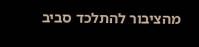מהציבור להתלכד סביב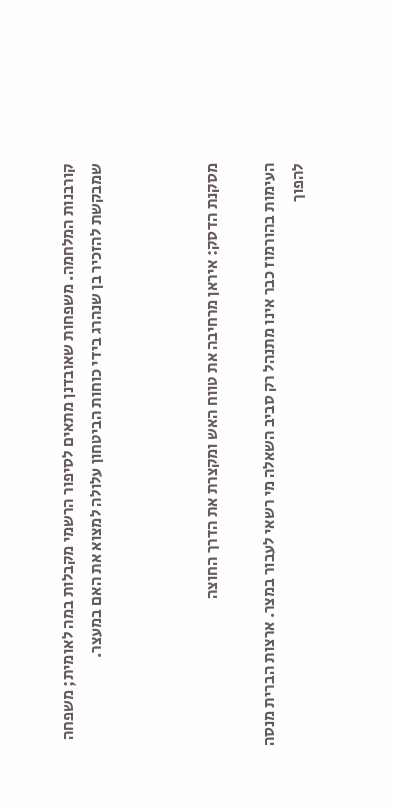קורבנות המלחמה. משפחות שאובדנן מתאים לסיפור הרשמי מקבלות במה לאומית; משפחה שמבקשת להזכיר בן שנהרג בידי כוחות הביטחון עלולה למצוא את האם במעצר.



מסקנת הדסק: איראן מרחיבה את טווח האש ומקצרת את הדרך החוצה

העימות בהורמוז כבר אינו מתנהל רק סביב השאלה מי רשאי לעבור במצר. ארצות הברית מנסה להפוך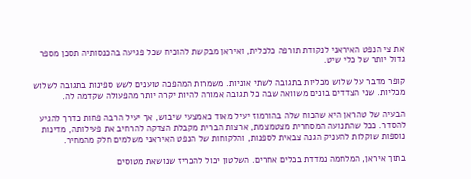את צי הנפט האיראני לנקודת תורפה כלכלית, ואיראן מבקשת להוכיח שכל פגיעה בהכנסותיה תסכן מספר גדול יותר של כלי שיט.

קופר מדבר על שלוש מכליות בתגובה לשתי אוניות. משמרות המהפכה טוענים לשש ספינות בתגובה לשלוש מכליות. שני הצדדים בונים משוואה שבה כל תגובה אמורה להיות יקרה יותר מהפעולה שקדמה לה.

הבעיה של טהראן היא שהכוח שלה בהורמוז יעיל מאוד כאמצעי שיבוש, אך יעיל הרבה פחות כדרך להגיע להסדר. ככל שהתנועה המסחרית מצטמצמת, ארצות הברית מקבלת הצדקה להרחיב את פעילותה, מדינות נוספות שוקלות להעניק הגנה צבאית לספנות, והלקוחות של הנפט האיראני משלמים חלק מהמחיר.

בתוך איראן, המלחמה נמדדת בכלים אחרים. השלטון יכול להכריז שנושאת מטוסים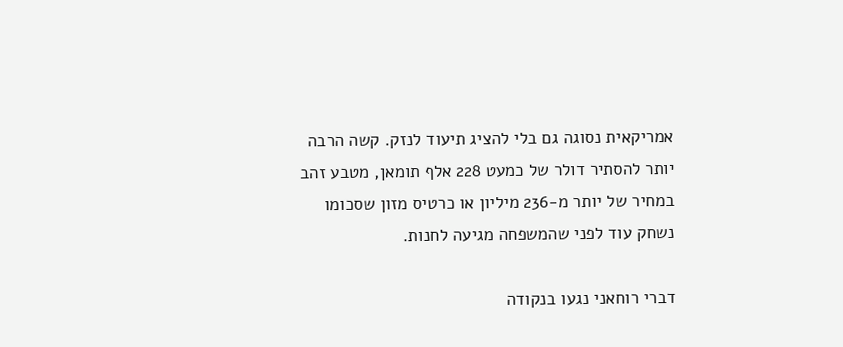אמריקאית נסוגה גם בלי להציג תיעוד לנזק. קשה הרבה יותר להסתיר דולר של כמעט 228 אלף תומאן, מטבע זהב במחיר של יותר מ-236 מיליון או כרטיס מזון שסכומו נשחק עוד לפני שהמשפחה מגיעה לחנות.

דברי רוחאני נגעו בנקודה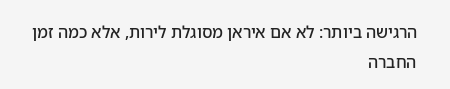הרגישה ביותר: לא אם איראן מסוגלת לירות, אלא כמה זמן החברה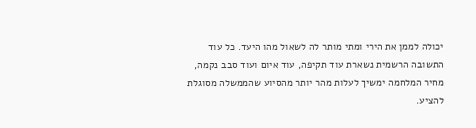יכולה לממן את הירי ומתי מותר לה לשאול מהו היעד. כל עוד התשובה הרשמית נשארת עוד תקיפה, עוד איום ועוד סבב נקמה, מחיר המלחמה ימשיך לעלות מהר יותר מהסיוע שהממשלה מסוגלת להציע.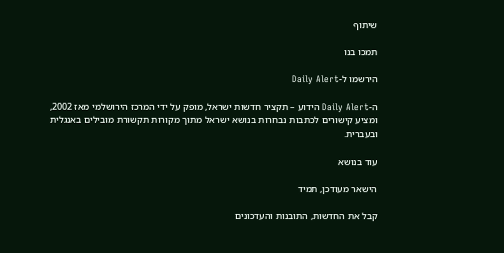שיתוף

תמכו בנו

הירשמו ל-Daily Alert

ה-Daily Alert הידוע – תקציר חדשות ישראל, מופק על ידי המרכז הירושלמי מאז 2002, ומציע קישורים לכתבות נבחרות בנושא ישראל מתוך מקורות תקשורת מובילים באנגלית ובעברית.

עוד בנושא

הישאר מעודכן, תמיד

קבל את החדשות, התובנות והעדכונים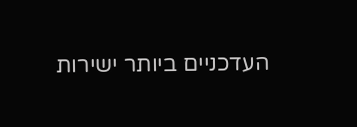העדכניים ביותר ישירות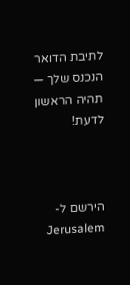לתיבת הדואר הנכנס שלך — תהיה הראשון לדעת!



הירשם ל-Jerusalem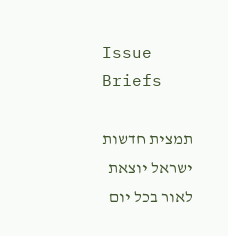Issue Briefs

תמצית חדשות ישראל יוצאת לאור בכל יום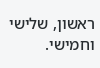ראשון, שלישי וחמישי.